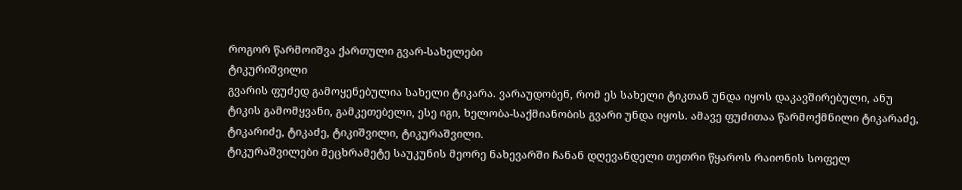როგორ წარმოიშვა ქართული გვარ-სახელები
ტიკურიშვილი
გვარის ფუძედ გამოყენებულია სახელი ტიკარა. ვარაუდობენ, რომ ეს სახელი ტიკთან უნდა იყოს დაკავშირებული, ანუ ტიკის გამომყვანი, გამკეთებელი, ესე იგი, ხელობა-საქმიანობის გვარი უნდა იყოს. ამავე ფუძითაა წარმოქმნილი ტიკარაძე, ტიკარიძე, ტიკაძე, ტიკიშვილი, ტიკურაშვილი.
ტიკურაშვილები მეცხრამეტე საუკუნის მეორე ნახევარში ჩანან დღევანდელი თეთრი წყაროს რაიონის სოფელ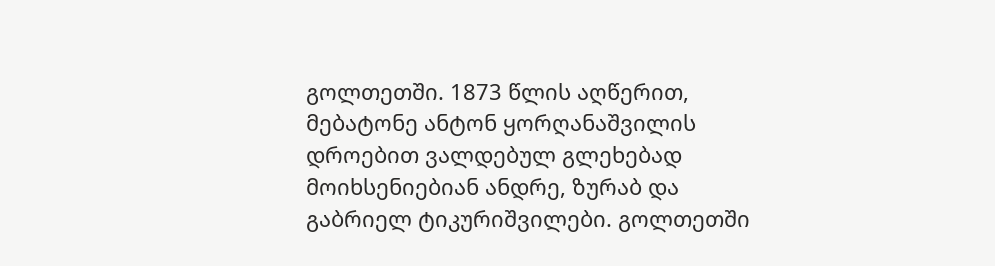გოლთეთში. 1873 წლის აღწერით, მებატონე ანტონ ყორღანაშვილის დროებით ვალდებულ გლეხებად მოიხსენიებიან ანდრე, ზურაბ და გაბრიელ ტიკურიშვილები. გოლთეთში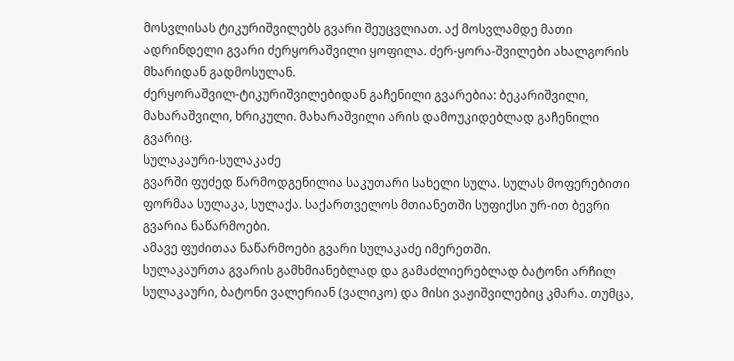მოსვლისას ტიკურიშვილებს გვარი შეუცვლიათ. აქ მოსვლამდე მათი ადრინდელი გვარი ძერყორაშვილი ყოფილა. ძერ-ყორა-შვილები ახალგორის მხარიდან გადმოსულან.
ძერყორაშვილ-ტიკურიშვილებიდან გაჩენილი გვარებია: ბეკარიშვილი, მახარაშვილი, ხრიკული. მახარაშვილი არის დამოუკიდებლად გაჩენილი გვარიც.
სულაკაური-სულაკაძე
გვარში ფუძედ წარმოდგენილია საკუთარი სახელი სულა. სულას მოფერებითი ფორმაა სულაკა, სულაქა. საქართველოს მთიანეთში სუფიქსი ურ-ით ბევრი გვარია ნაწარმოები.
ამავე ფუძითაა ნაწარმოები გვარი სულაკაძე იმერეთში.
სულაკაურთა გვარის გამხმიანებლად და გამაძლიერებლად ბატონი არჩილ სულაკაური, ბატონი ვალერიან (ვალიკო) და მისი ვაჟიშვილებიც კმარა. თუმცა,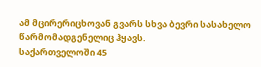ამ მცირერიცხოვან გვარს სხვა ბევრი სასახელო წარმომადგენელიც ჰყავს.
საქართველოში 45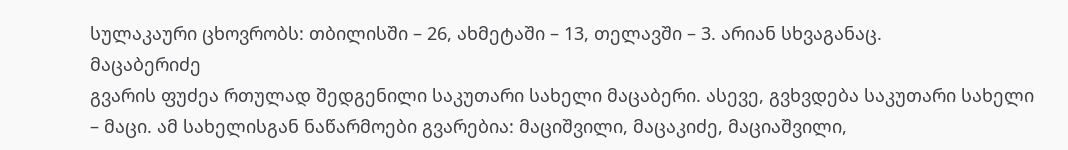სულაკაური ცხოვრობს: თბილისში – 26, ახმეტაში – 13, თელავში – 3. არიან სხვაგანაც.
მაცაბერიძე
გვარის ფუძეა რთულად შედგენილი საკუთარი სახელი მაცაბერი. ასევე, გვხვდება საკუთარი სახელი – მაცი. ამ სახელისგან ნაწარმოები გვარებია: მაციშვილი, მაცაკიძე, მაციაშვილი,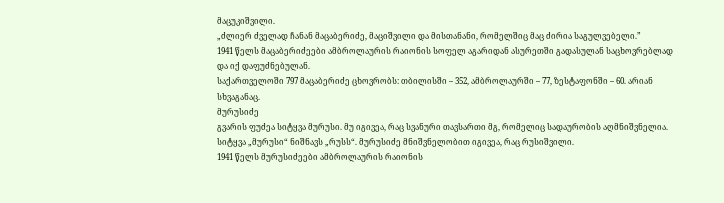მაცუკიშვილი.
„ძლიერ ძველად ჩანან მაცაბერიძე, მაციშვილი და მისთანანი, რომელშიც მაც ძირია საგულვებელი.”
1941 წელს მაცაბერიძეები ამბროლაურის რაიონის სოფელ აგარიდან ასურეთში გადასულან საცხოვრებლად და იქ დაფუძნებულან.
საქართველოში 797 მაცაბერიძე ცხოვრობს: თბილისში – 352, ამბროლაურში – 77, ზესტაფონში – 60. არიან სხვაგანაც.
მურუსიძე
გვარის ფუძეა სიტყვა მურუსი. მუ იგივეა, რაც სვანური თავსართი მგ, რომელიც სადაურობის აღმნიშვნელია. სიტყვა „მურუსი“ ნიშნავს „რუსს“. მურუსიძე მნიშვნელობით იგივეა, რაც რუსიშვილი.
1941 წელს მურუსიძეები ამბროლაურის რაიონის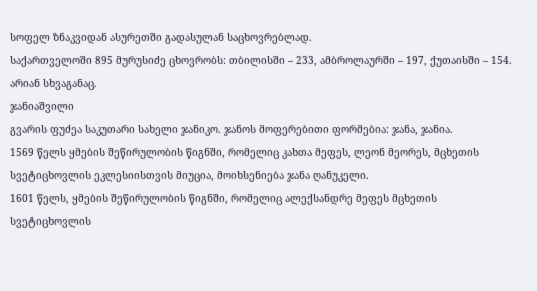სოფელ ზნაკვიდან ასურეთში გადასულან საცხოვრებლად.
საქართველოში 895 მურუსიძე ცხოვრობს: თბილისში – 233, ამბროლაურში – 197, ქუთაისში – 154. არიან სხვაგანაც.
ჯანიაშვილი
გვარის ფუძეა საკუთარი სახელი ჯანიკო. ჯანოს მოფერებითი ფორმებია: ჯანა, ჯანია.
1569 წელს ყმების შეწირულობის წიგნში, რომელიც კახთა მეფეს, ლეონ მეორეს, მცხეთის სვეტიცხოვლის ეკლესიისთვის მიუცია, მოიხსენიება ჯანა ღანუკელი.
1601 წელს, ყმების შეწირულობის წიგნში, რომელიც ალექსანდრე მეფეს მცხეთის სვეტიცხოვლის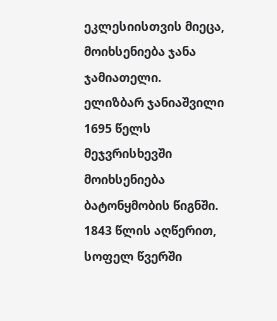ეკლესიისთვის მიეცა, მოიხსენიება ჯანა ჯამიათელი.
ელიზბარ ჯანიაშვილი 1695 წელს მეჯვრისხევში მოიხსენიება ბატონყმობის წიგნში.
1843 წლის აღწერით, სოფელ წვერში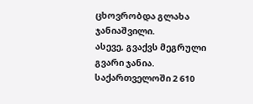ცხოვრობდა გლახა ჯანიაშვილი.
ასევე, გვაქვს მეგრული გვარი ჯანია.
საქართველოში 2 610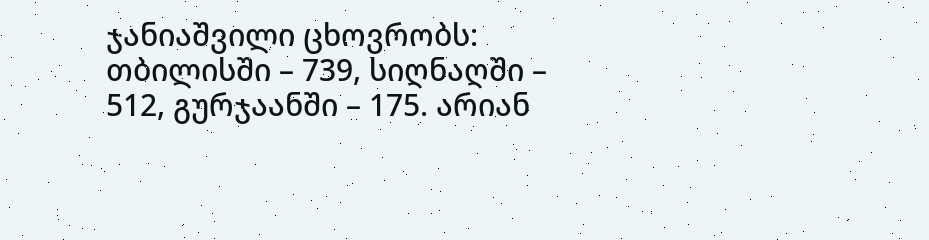ჯანიაშვილი ცხოვრობს: თბილისში – 739, სიღნაღში – 512, გურჯაანში – 175. არიან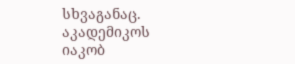სხვაგანაც.
აკადემიკოს იაკობ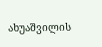ახუაშვილის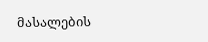მასალების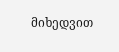მიხედვით